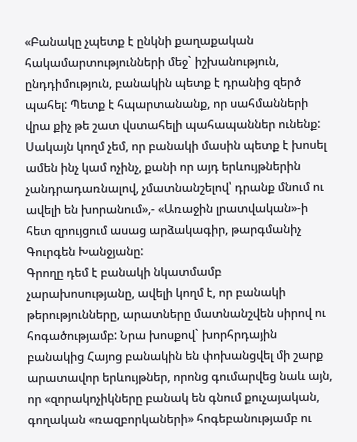«Բանակը չպետք է ընկնի քաղաքական հակամարտությունների մեջ` իշխանություն, ընդդիմություն, բանակին պետք է դրանից զերծ պահել: Պետք է հպարտանանք, որ սահմանների վրա քիչ թե շատ վստահելի պահապաններ ունենք: Սակայն կողմ չեմ, որ բանակի մասին պետք է խոսել ամեն ինչ կամ ոչինչ, քանի որ այդ երևույթներին չանդրադառնալով, չմատնանշելով՝ դրանք մնում ու ավելի են խորանում»,- «Առաջին լրատվական»-ի հետ զրույցում ասաց արձակագիր, թարգմանիչ Գուրգեն Խանջյանը:
Գրողը դեմ է բանակի նկատմամբ չարախոսությանը, ավելի կողմ է, որ բանակի թերությունները, արատները մատնանշվեն սիրով ու հոգածությամբ: Նրա խոսքով` խորհրդային բանակից Հայոց բանակին են փոխանցվել մի շարք արատավոր երևույթներ, որոնց գումարվեց նաև այն, որ «զորակոչիկները բանակ են գնում քուչայական, գողական «ռազբորկաների» հոգեբանությամբ ու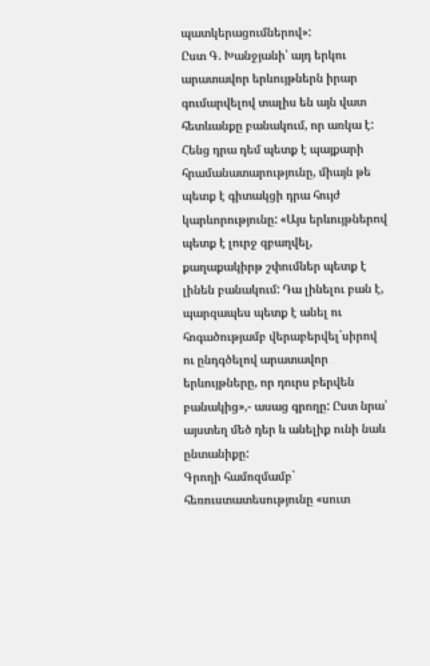պատկերացումներով»:
Ըստ Գ. Խանջյանի՝ այդ երկու արատավոր երևույթներն իրար գումարվելով տալիս են այն վատ հետևանքը բանակում, որ առկա է: Հենց դրա դեմ պետք է պայքարի հրամանատարությունը, միայն թե պետք է գիտակցի դրա հույժ կարևորությունը: «Այս երևույթներով պետք է լուրջ զբաղվել, քաղաքակիրթ շփումներ պետք է լինեն բանակում: Դա լինելու բան է, պարզապես պետք է անել ու հոգածությամբ վերաբերվել`սիրով ու ընդգծելով արատավոր երևույթները, որ դուրս բերվեն բանակից»,- ասաց գրողը: Ըստ նրա՝ այստեղ մեծ դեր և անելիք ունի նաև ընտանիքը:
Գրողի համոզմամբ` հեռուստատեսությունը «սուտ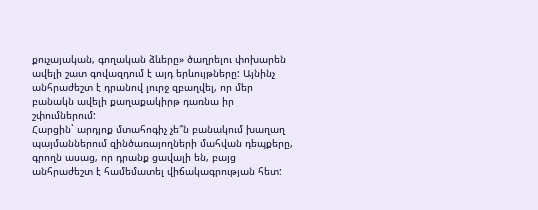քուչայական, գողական ձևերը» ծաղրելու փոխարեն ավելի շատ գովազդում է այդ երևույթները: Այնինչ անհրաժեշտ է դրանով լուրջ զբաղվել, որ մեր բանակն ավելի քաղաքակիրթ դառնա իր շփումներում:
Հարցին` արդյոք մտահոգիչ չե՞ն բանակում խաղաղ պայմաններում զինծառայողների մահվան դեպքերը, գրողն ասաց, որ դրանք ցավալի են, բայց անհրաժեշտ է համեմատել վիճակագրության հետ: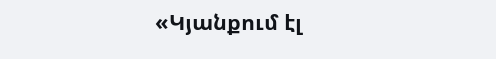«Կյանքում էլ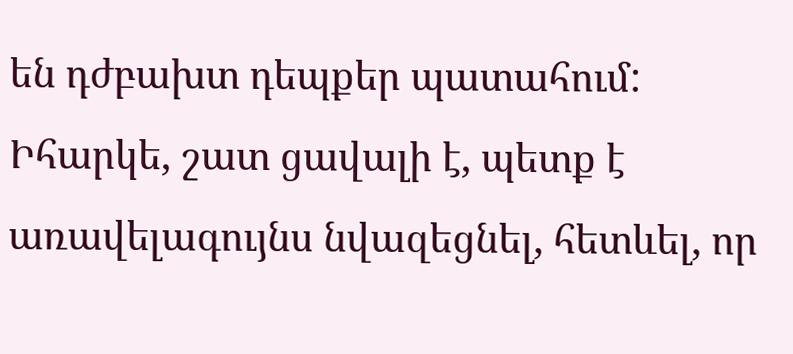են դժբախտ դեպքեր պատահում: Իհարկե, շատ ցավալի է, պետք է առավելագույնս նվազեցնել, հետևել, որ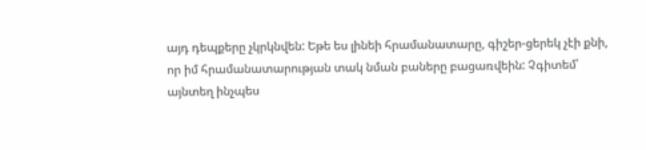այդ դեպքերը չկրկնվեն: Եթե ես լինեի հրամանատարը, գիշեր-ցերեկ չէի քնի, որ իմ հրամանատարության տակ նման բաները բացառվեին: Չգիտեմ՝ այնտեղ ինչպես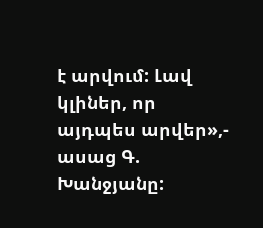է արվում: Լավ կլիներ, որ այդպես արվեր»,- ասաց Գ. Խանջյանը: